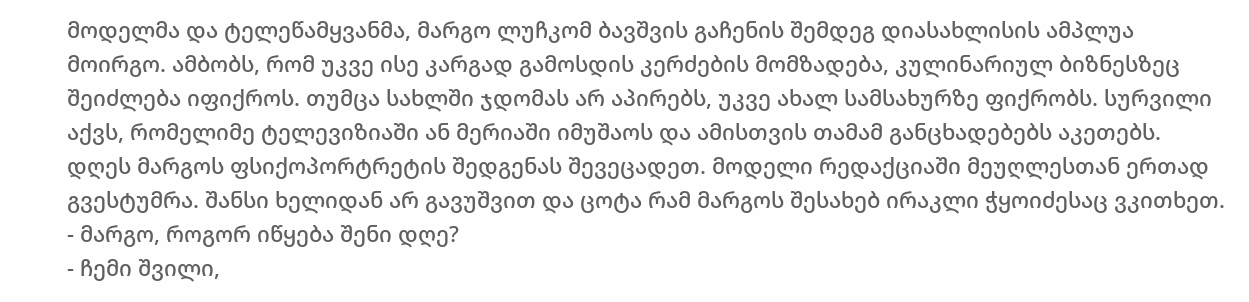მოდელმა და ტელეწამყვანმა, მარგო ლუჩკომ ბავშვის გაჩენის შემდეგ დიასახლისის ამპლუა მოირგო. ამბობს, რომ უკვე ისე კარგად გამოსდის კერძების მომზადება, კულინარიულ ბიზნესზეც შეიძლება იფიქროს. თუმცა სახლში ჯდომას არ აპირებს, უკვე ახალ სამსახურზე ფიქრობს. სურვილი აქვს, რომელიმე ტელევიზიაში ან მერიაში იმუშაოს და ამისთვის თამამ განცხადებებს აკეთებს.
დღეს მარგოს ფსიქოპორტრეტის შედგენას შევეცადეთ. მოდელი რედაქციაში მეუღლესთან ერთად გვესტუმრა. შანსი ხელიდან არ გავუშვით და ცოტა რამ მარგოს შესახებ ირაკლი ჭყოიძესაც ვკითხეთ.
- მარგო, როგორ იწყება შენი დღე?
- ჩემი შვილი,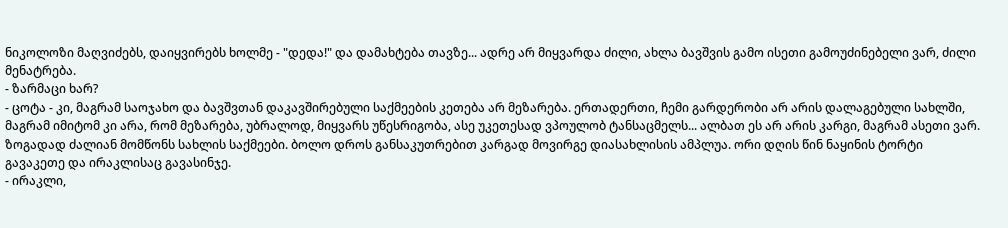ნიკოლოზი მაღვიძებს, დაიყვირებს ხოლმე - "დედა!" და დამახტება თავზე... ადრე არ მიყვარდა ძილი, ახლა ბავშვის გამო ისეთი გამოუძინებელი ვარ, ძილი მენატრება.
- ზარმაცი ხარ?
- ცოტა - კი, მაგრამ საოჯახო და ბავშვთან დაკავშირებული საქმეების კეთება არ მეზარება. ერთადერთი, ჩემი გარდერობი არ არის დალაგებული სახლში, მაგრამ იმიტომ კი არა, რომ მეზარება, უბრალოდ, მიყვარს უწესრიგობა, ასე უკეთესად ვპოულობ ტანსაცმელს... ალბათ ეს არ არის კარგი, მაგრამ ასეთი ვარ. ზოგადად ძალიან მომწონს სახლის საქმეები. ბოლო დროს განსაკუთრებით კარგად მოვირგე დიასახლისის ამპლუა. ორი დღის წინ ნაყინის ტორტი გავაკეთე და ირაკლისაც გავასინჯე.
- ირაკლი,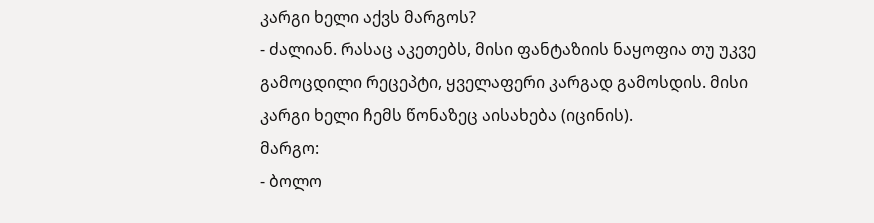კარგი ხელი აქვს მარგოს?
- ძალიან. რასაც აკეთებს, მისი ფანტაზიის ნაყოფია თუ უკვე გამოცდილი რეცეპტი, ყველაფერი კარგად გამოსდის. მისი კარგი ხელი ჩემს წონაზეც აისახება (იცინის).
მარგო:
- ბოლო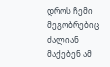დროს ჩემი მეგობრებიც ძალიან მაქებენ ამ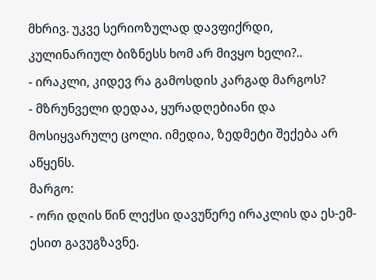მხრივ. უკვე სერიოზულად დავფიქრდი, კულინარიულ ბიზნესს ხომ არ მივყო ხელი?..
- ირაკლი, კიდევ რა გამოსდის კარგად მარგოს?
- მზრუნველი დედაა, ყურადღებიანი და მოსიყვარულე ცოლი. იმედია, ზედმეტი შექება არ აწყენს.
მარგო:
- ორი დღის წინ ლექსი დავუწერე ირაკლის და ეს-ემ-ესით გავუგზავნე.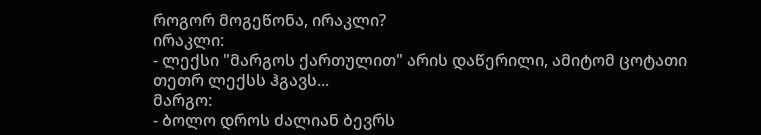როგორ მოგეწონა, ირაკლი?
ირაკლი:
- ლექსი "მარგოს ქართულით" არის დაწერილი, ამიტომ ცოტათი თეთრ ლექსს ჰგავს...
მარგო:
- ბოლო დროს ძალიან ბევრს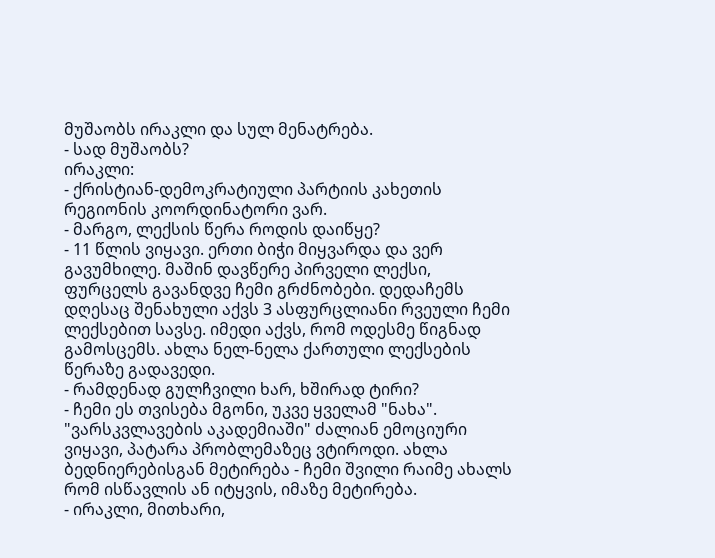მუშაობს ირაკლი და სულ მენატრება.
- სად მუშაობს?
ირაკლი:
- ქრისტიან-დემოკრატიული პარტიის კახეთის რეგიონის კოორდინატორი ვარ.
- მარგო, ლექსის წერა როდის დაიწყე?
- 11 წლის ვიყავი. ერთი ბიჭი მიყვარდა და ვერ გავუმხილე. მაშინ დავწერე პირველი ლექსი, ფურცელს გავანდვე ჩემი გრძნობები. დედაჩემს დღესაც შენახული აქვს 3 ასფურცლიანი რვეული ჩემი ლექსებით სავსე. იმედი აქვს, რომ ოდესმე წიგნად გამოსცემს. ახლა ნელ-ნელა ქართული ლექსების წერაზე გადავედი.
- რამდენად გულჩვილი ხარ, ხშირად ტირი?
- ჩემი ეს თვისება მგონი, უკვე ყველამ "ნახა". "ვარსკვლავების აკადემიაში" ძალიან ემოციური ვიყავი, პატარა პრობლემაზეც ვტიროდი. ახლა ბედნიერებისგან მეტირება - ჩემი შვილი რაიმე ახალს რომ ისწავლის ან იტყვის, იმაზე მეტირება.
- ირაკლი, მითხარი,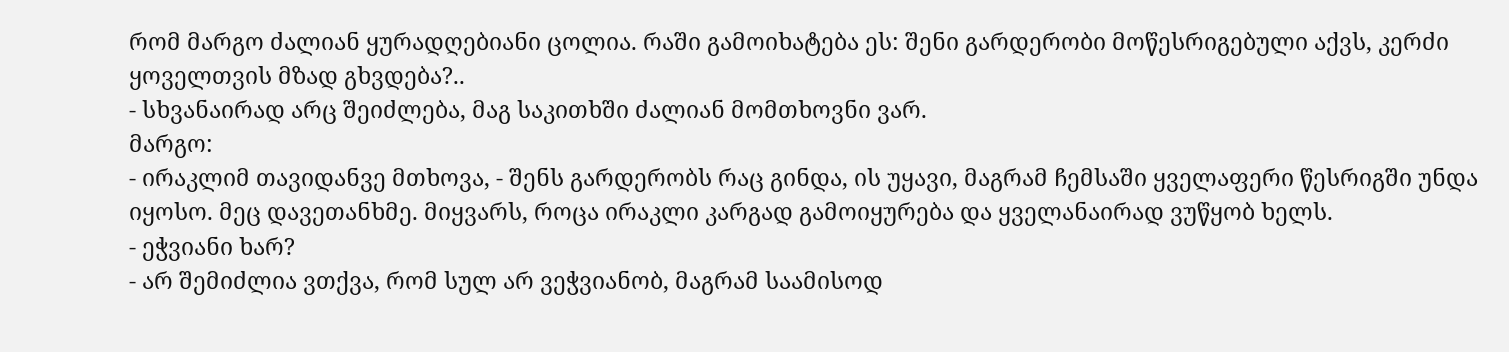რომ მარგო ძალიან ყურადღებიანი ცოლია. რაში გამოიხატება ეს: შენი გარდერობი მოწესრიგებული აქვს, კერძი ყოველთვის მზად გხვდება?..
- სხვანაირად არც შეიძლება, მაგ საკითხში ძალიან მომთხოვნი ვარ.
მარგო:
- ირაკლიმ თავიდანვე მთხოვა, - შენს გარდერობს რაც გინდა, ის უყავი, მაგრამ ჩემსაში ყველაფერი წესრიგში უნდა იყოსო. მეც დავეთანხმე. მიყვარს, როცა ირაკლი კარგად გამოიყურება და ყველანაირად ვუწყობ ხელს.
- ეჭვიანი ხარ?
- არ შემიძლია ვთქვა, რომ სულ არ ვეჭვიანობ, მაგრამ საამისოდ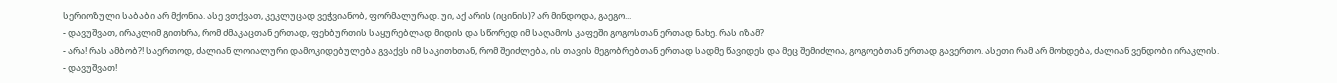სერიოზული საბაბი არ მქონია. ასე ვთქვათ, კეკლუცად ვეჭვიანობ, ფორმალურად. უი, აქ არის (იცინის)? არ მინდოდა, გაეგო...
- დავუშვათ, ირაკლიმ გითხრა, რომ ძმაკაცთან ერთად, ფეხბურთის საყურებლად მიდის და სწორედ იმ საღამოს კაფეში გოგოსთან ერთად ნახე. რას იზამ?
- არა! რას ამბობ?! საერთოდ, ძალიან ლოიალური დამოკიდებულება გვაქვს იმ საკითხთან, რომ შეიძლება, ის თავის მეგობრებთან ერთად სადმე წავიდეს და მეც შემიძლია, გოგოებთან ერთად გავერთო. ასეთი რამ არ მოხდება, ძალიან ვენდობი ირაკლის.
- დავუშვათ!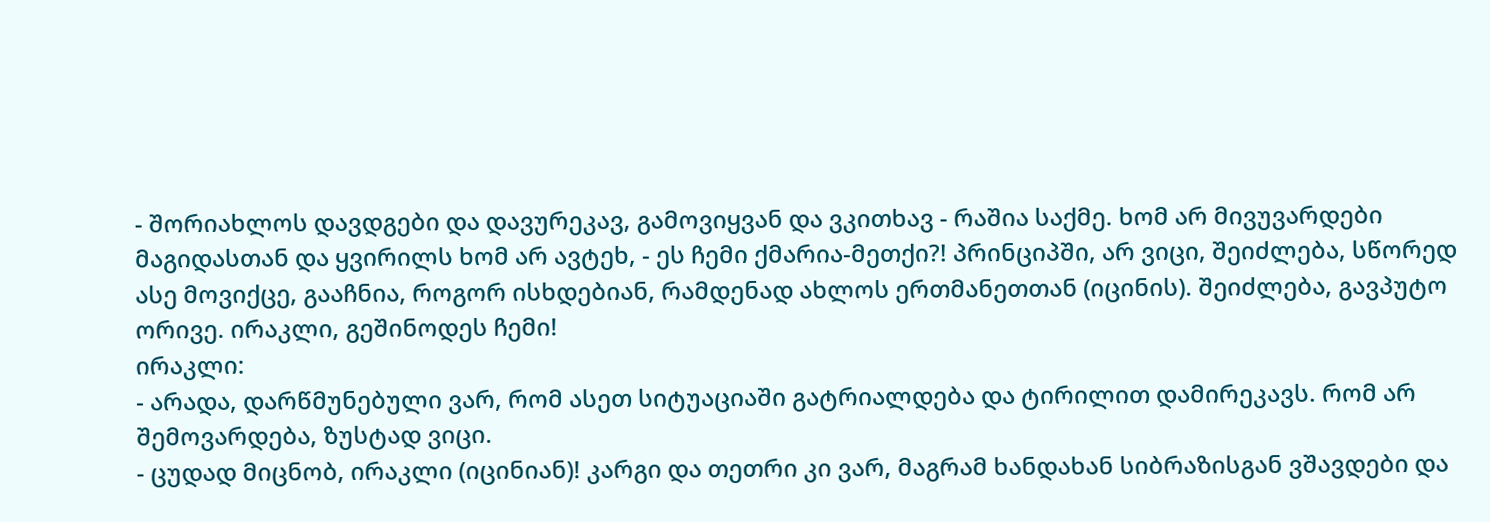- შორიახლოს დავდგები და დავურეკავ, გამოვიყვან და ვკითხავ - რაშია საქმე. ხომ არ მივუვარდები მაგიდასთან და ყვირილს ხომ არ ავტეხ, - ეს ჩემი ქმარია-მეთქი?! პრინციპში, არ ვიცი, შეიძლება, სწორედ ასე მოვიქცე, გააჩნია, როგორ ისხდებიან, რამდენად ახლოს ერთმანეთთან (იცინის). შეიძლება, გავპუტო ორივე. ირაკლი, გეშინოდეს ჩემი!
ირაკლი:
- არადა, დარწმუნებული ვარ, რომ ასეთ სიტუაციაში გატრიალდება და ტირილით დამირეკავს. რომ არ შემოვარდება, ზუსტად ვიცი.
- ცუდად მიცნობ, ირაკლი (იცინიან)! კარგი და თეთრი კი ვარ, მაგრამ ხანდახან სიბრაზისგან ვშავდები და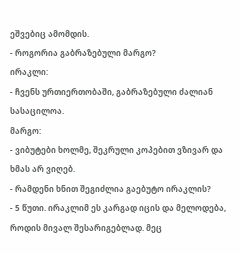ეშვებიც ამომდის.
- როგორია გაბრაზებული მარგო?
ირაკლი:
- ჩვენს ურთიერთობაში, გაბრაზებული ძალიან სასაცილოა.
მარგო:
- ვიბუტები ხოლმე, შეკრული კოპებით ვზივარ და ხმას არ ვიღებ.
- რამდენი ხნით შეგიძლია გაებუტო ირაკლის?
- 5 წუთი. ირაკლიმ ეს კარგად იცის და მელოდება, როდის მივალ შესარიგებლად. მეც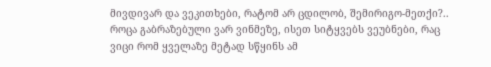მივდივარ და ვეკითხები, რატომ არ ცდილობ, შემირიგო-მეთქი?.. როცა გაბრაზებული ვარ ვინმეზე, ისეთ სიტყვებს ვეუბნები, რაც ვიცი რომ ყველაზე მეტად სწყინს ამ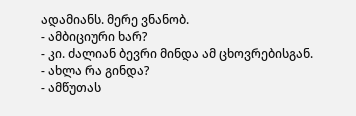ადამიანს. მერე ვნანობ.
- ამბიციური ხარ?
- კი. ძალიან ბევრი მინდა ამ ცხოვრებისგან.
- ახლა რა გინდა?
- ამწუთას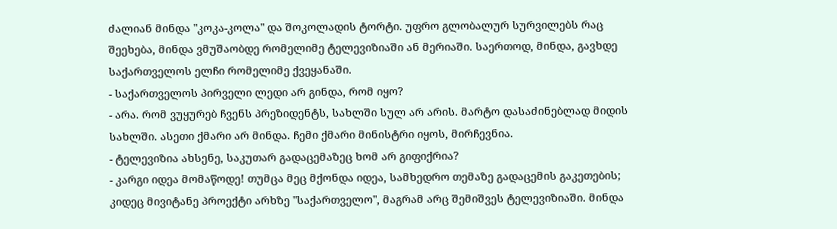ძალიან მინდა "კოკა-კოლა" და შოკოლადის ტორტი. უფრო გლობალურ სურვილებს რაც შეეხება, მინდა ვმუშაობდე რომელიმე ტელევიზიაში ან მერიაში. საერთოდ, მინდა, გავხდე საქართველოს ელჩი რომელიმე ქვეყანაში.
- საქართველოს პირველი ლედი არ გინდა, რომ იყო?
- არა. რომ ვუყურებ ჩვენს პრეზიდენტს, სახლში სულ არ არის. მარტო დასაძინებლად მიდის სახლში. ასეთი ქმარი არ მინდა. ჩემი ქმარი მინისტრი იყოს, მირჩევნია.
- ტელევიზია ახსენე, საკუთარ გადაცემაზეც ხომ არ გიფიქრია?
- კარგი იდეა მომაწოდე! თუმცა მეც მქონდა იდეა, სამხედრო თემაზე გადაცემის გაკეთების; კიდეც მივიტანე პროექტი არხზე "საქართველო", მაგრამ არც შემიშვეს ტელევიზიაში. მინდა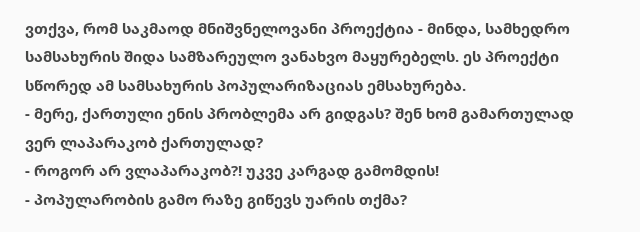ვთქვა, რომ საკმაოდ მნიშვნელოვანი პროექტია - მინდა, სამხედრო სამსახურის შიდა სამზარეულო ვანახვო მაყურებელს. ეს პროექტი სწორედ ამ სამსახურის პოპულარიზაციას ემსახურება.
- მერე, ქართული ენის პრობლემა არ გიდგას? შენ ხომ გამართულად ვერ ლაპარაკობ ქართულად?
- როგორ არ ვლაპარაკობ?! უკვე კარგად გამომდის!
- პოპულარობის გამო რაზე გიწევს უარის თქმა?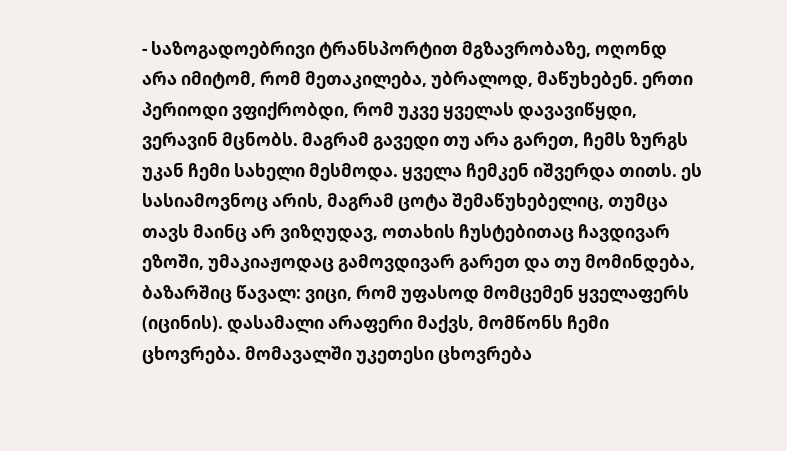- საზოგადოებრივი ტრანსპორტით მგზავრობაზე, ოღონდ არა იმიტომ, რომ მეთაკილება, უბრალოდ, მაწუხებენ. ერთი პერიოდი ვფიქრობდი, რომ უკვე ყველას დავავიწყდი, ვერავინ მცნობს. მაგრამ გავედი თუ არა გარეთ, ჩემს ზურგს უკან ჩემი სახელი მესმოდა. ყველა ჩემკენ იშვერდა თითს. ეს სასიამოვნოც არის, მაგრამ ცოტა შემაწუხებელიც, თუმცა თავს მაინც არ ვიზღუდავ, ოთახის ჩუსტებითაც ჩავდივარ ეზოში, უმაკიაჟოდაც გამოვდივარ გარეთ და თუ მომინდება, ბაზარშიც წავალ: ვიცი, რომ უფასოდ მომცემენ ყველაფერს (იცინის). დასამალი არაფერი მაქვს, მომწონს ჩემი ცხოვრება. მომავალში უკეთესი ცხოვრება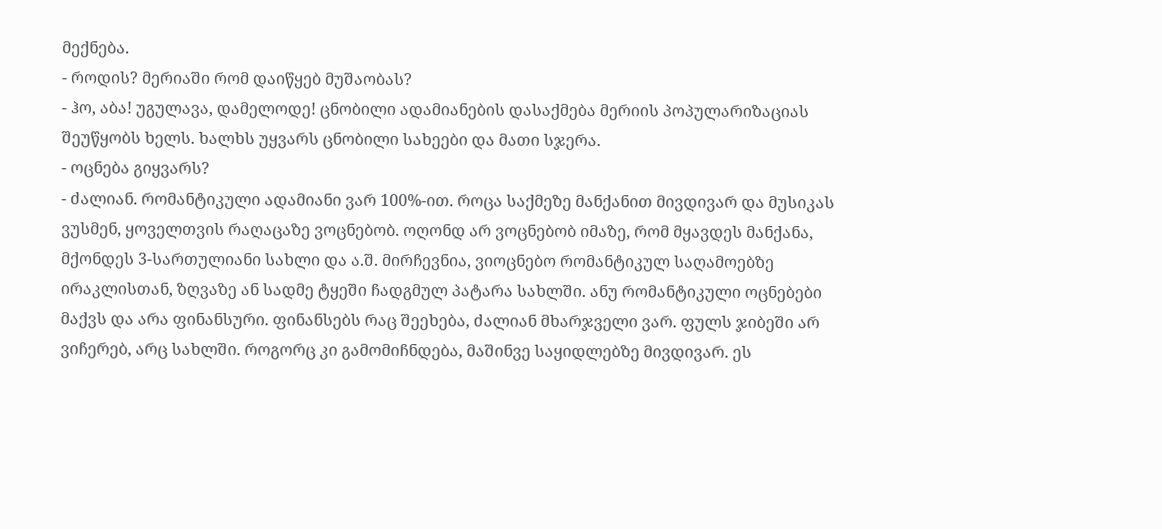მექნება.
- როდის? მერიაში რომ დაიწყებ მუშაობას?
- ჰო, აბა! უგულავა, დამელოდე! ცნობილი ადამიანების დასაქმება მერიის პოპულარიზაციას შეუწყობს ხელს. ხალხს უყვარს ცნობილი სახეები და მათი სჯერა.
- ოცნება გიყვარს?
- ძალიან. რომანტიკული ადამიანი ვარ 100%-ით. როცა საქმეზე მანქანით მივდივარ და მუსიკას ვუსმენ, ყოველთვის რაღაცაზე ვოცნებობ. ოღონდ არ ვოცნებობ იმაზე, რომ მყავდეს მანქანა, მქონდეს 3-სართულიანი სახლი და ა.შ. მირჩევნია, ვიოცნებო რომანტიკულ საღამოებზე ირაკლისთან, ზღვაზე ან სადმე ტყეში ჩადგმულ პატარა სახლში. ანუ რომანტიკული ოცნებები მაქვს და არა ფინანსური. ფინანსებს რაც შეეხება, ძალიან მხარჯველი ვარ. ფულს ჯიბეში არ ვიჩერებ, არც სახლში. როგორც კი გამომიჩნდება, მაშინვე საყიდლებზე მივდივარ. ეს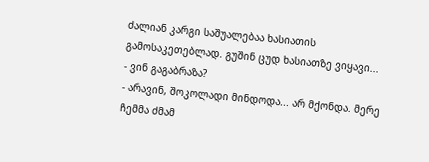ძალიან კარგი საშუალებაა ხასიათის გამოსაკეთებლად. გუშინ ცუდ ხასიათზე ვიყავი...
- ვინ გაგაბრაზა?
- არავინ, შოკოლადი მინდოდა... არ მქონდა. მერე ჩემმა ძმამ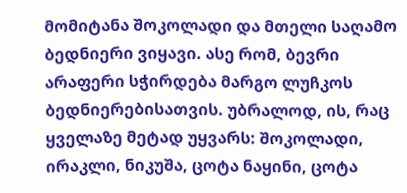მომიტანა შოკოლადი და მთელი საღამო ბედნიერი ვიყავი. ასე რომ, ბევრი არაფერი სჭირდება მარგო ლუჩკოს ბედნიერებისათვის. უბრალოდ, ის, რაც ყველაზე მეტად უყვარს: შოკოლადი, ირაკლი, ნიკუშა, ცოტა ნაყინი, ცოტა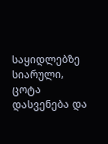საყიდლებზე სიარული, ცოტა დასვენება და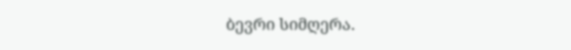ბევრი სიმღერა.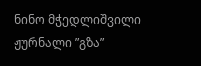ნინო მჭედლიშვილი
ჟურნალი ”გზა”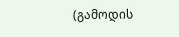(გამოდის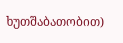ხუთშაბათობით)